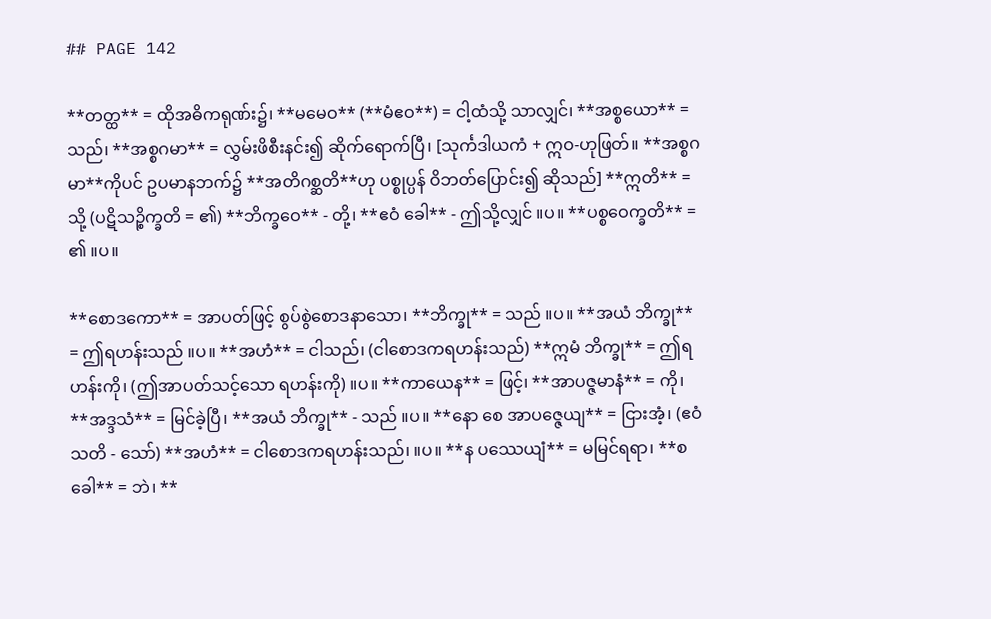## PAGE 142

**တတ္ထ** = ထိုအဓိကရုဏ်း၌၊ **မမေဝ** (**မံဧဝ**) = ငါ့ထံသို့ သာလျှင်၊ **အစ္စယော** = သည်၊ **အစ္စဂမာ** = လွှမ်းဖိစီးနင်း၍ ဆိုက်ရောက်ပြီ၊ [သုင်္ကဒါယကံ + ဣဝ-ဟုဖြတ်။ **အစ္စဂမာ**ကိုပင် ဥပမာနဘက်၌ **အတိဂစ္ဆတိ**ဟု ပစ္စုပ္ပန် ဝိဘတ်ပြောင်း၍ ဆိုသည်] **ဣတိ** = သို့ (ပဋိသဉ္စိက္ခတိ = ၏) **ဘိက္ခဝေ** - တို့၊ **ဧဝံ ခေါ** - ဤသို့လျှင် ။ပ။ **ပစ္စဝေက္ခတိ** = ၏ ။ပ။

**စောဒကော** = အာပတ်ဖြင့် စွပ်စွဲစောဒနာသော၊ **ဘိက္ခု** = သည် ။ပ။ **အယံ ဘိက္ခု** = ဤရဟန်းသည် ။ပ။ **အဟံ** = ငါသည်၊ (ငါစောဒကရဟန်းသည်) **ဣမံ ဘိက္ခု** = ဤရဟန်းကို၊ (ဤအာပတ်သင့်သော ရဟန်းကို) ။ပ။ **ကာယေန** = ဖြင့်၊ **အာပဇ္ဇမာနံ** = ကို၊ **အဒ္ဒသံ** = မြင်ခဲ့ပြီ၊ **အယံ ဘိက္ခု** - သည် ။ပ။ **နော စေ အာပဇ္ဇေယျ** = ငြားအံ့၊ (ဧဝံ သတိ - သော်) **အဟံ** = ငါစောဒကရဟန်းသည်၊ ။ပ။ **န ပဿေယျံ** = မမြင်ရရာ၊ **စခေါ** = ဘဲ၊ **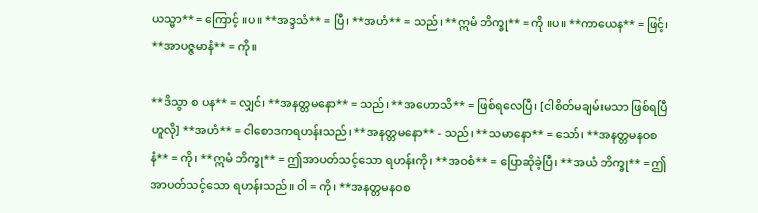ယသ္မာ** = ကြောင့် ။ပ။ **အဒ္ဒသံ** = ပြီ၊ **အဟံ** = သည်၊ **ဣမံ ဘိက္ခု** = ကို ။ပ။ **ကာယေန** = ဖြင့်၊ **အာပဇ္ဇမာနံ** = ကို။

**ဒိသွာ စ ပန** = လျှင်၊ **အနတ္တမနော** = သည်၊ **အဟောသိ** = ဖြစ်ရလေပြီ၊ [ငါစိတ်မချမ်းမသာ ဖြစ်ရပြီဟူလို] **အဟံ** = ငါစောဒကရဟန်းသည်၊ **အနတ္တမနော** - သည်၊ **သမာနော** = သော်၊ **အနတ္တမနဝစနံ** = ကို၊ **ဣမံ ဘိက္ခု** = ဤအာပတ်သင့်သော ရဟန်းကို၊ **အဝစံ** = ပြောဆိုခဲ့ပြီ၊ **အယံ ဘိက္ခု** = ဤအာပတ်သင့်သော ရဟန်းသည်။ ဝါ = ကို၊ **အနတ္တမနဝစ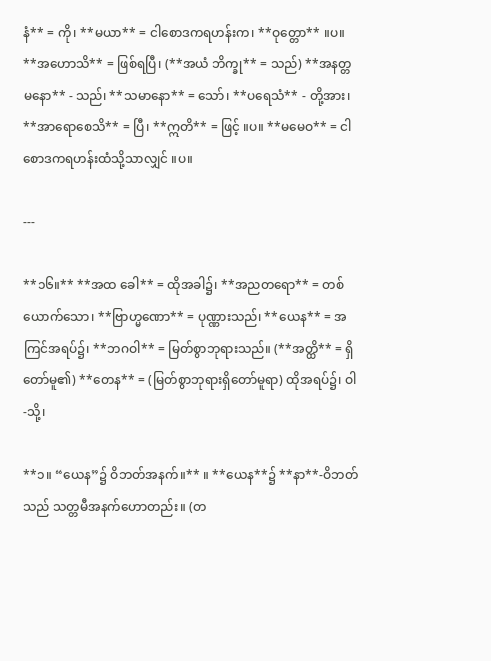နံ** = ကို၊ **မယာ** = ငါစောဒကရဟန်းက၊ **ဝုတ္တော** ။ပ။ **အဟောသိ** = ဖြစ်ရပြီ၊ (**အယံ ဘိက္ခု** = သည်) **အနတ္တမနော** - သည်၊ **သမာနော** = သော်၊ **ပရေသံ** - တို့အား၊ **အာရောစေသိ** = ပြီ၊ **ဣတိ** = ဖြင့် ။ပ။ **မမေဝ** = ငါစောဒကရဟန်းထံသို့သာလျှင် ။ပ။

---

**၁၆။** **အထ ခေါ** = ထိုအခါ၌၊ **အညတရော** = တစ်ယောက်သော၊ **ဗြာဟ္မဏော** = ပုဏ္ဏားသည်၊ **ယေန** = အကြင်အရပ်၌၊ **ဘဂဝါ** = မြတ်စွာဘုရားသည်။ (**အတ္ထိ** = ရှိတော်မူ၏) **တေန** = (မြတ်စွာဘုရားရှိတော်မူရာ) ထိုအရပ်၌၊ ဝါ-သို့၊

**၁။ “ယေန”၌ ဝိဘတ်အနက်။** ။ **ယေန**၌ **နာ**-ဝိဘတ်သည် သတ္တမီအနက်ဟောတည်း။ (တ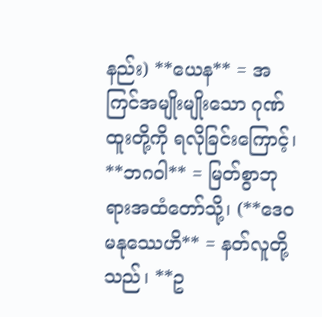နည်း) **ယေန** = အကြင်အမျိုးမျိုးသော ဂုဏ်ထူးတို့ကို ရလိုခြင်းကြောင့်၊ **ဘဂဝါ** = မြတ်စွာဘုရားအထံတော်သို့၊ (**ဒေဝမနုဿေဟိ** = နတ်လူတို့သည်၊ **ဥ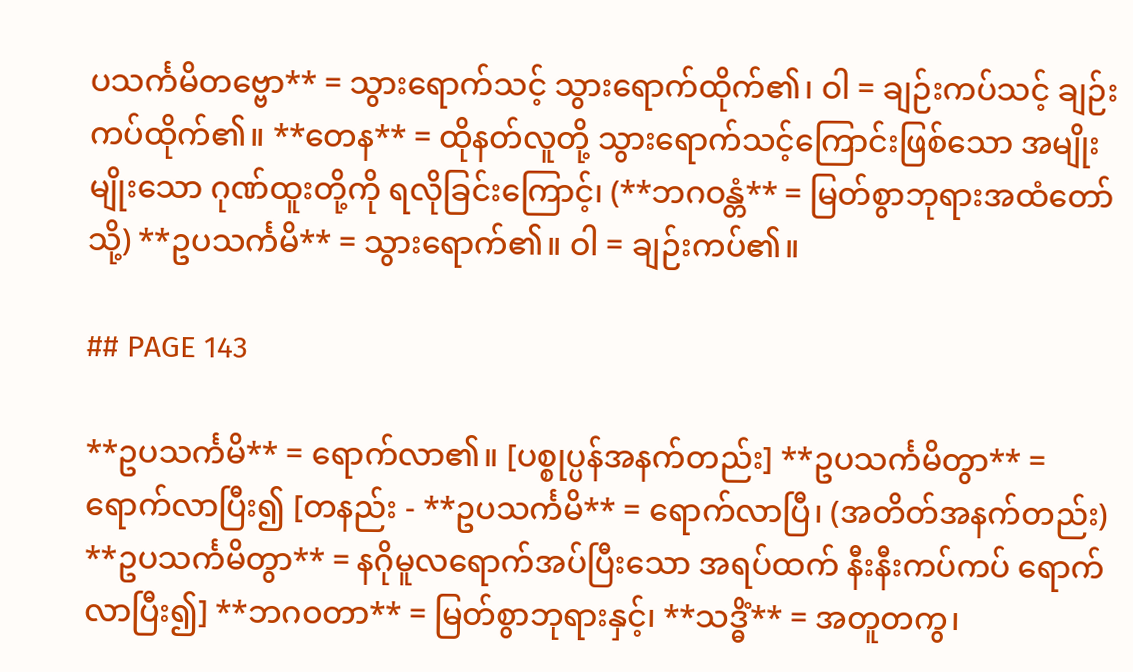ပသင်္ကမိတဗ္ဗော** = သွားရောက်သင့် သွားရောက်ထိုက်၏၊ ဝါ = ချဉ်းကပ်သင့် ချဉ်းကပ်ထိုက်၏။ **တေန** = ထိုနတ်လူတို့ သွားရောက်သင့်ကြောင်းဖြစ်သော အမျိုးမျိုးသော ဂုဏ်ထူးတို့ကို ရလိုခြင်းကြောင့်၊ (**ဘဂဝန္တံ** = မြတ်စွာဘုရားအထံတော်သို့) **ဥပသင်္ကမိ** = သွားရောက်၏။ ဝါ = ချဉ်းကပ်၏။

## PAGE 143

**ဥပသင်္ကမိ** = ရောက်လာ၏။ [ပစ္စုပ္ပန်အနက်တည်း] **ဥပသင်္ကမိတွာ** = ရောက်လာပြီး၍ [တနည်း - **ဥပသင်္ကမိ** = ရောက်လာပြီ၊ (အတိတ်အနက်တည်း) **ဥပသင်္ကမိတွာ** = နဂိုမူလရောက်အပ်ပြီးသော အရပ်ထက် နီးနီးကပ်ကပ် ရောက်လာပြီး၍] **ဘဂဝတာ** = မြတ်စွာဘုရားနှင့်၊ **သဒ္ဓိံ** = အတူတကွ၊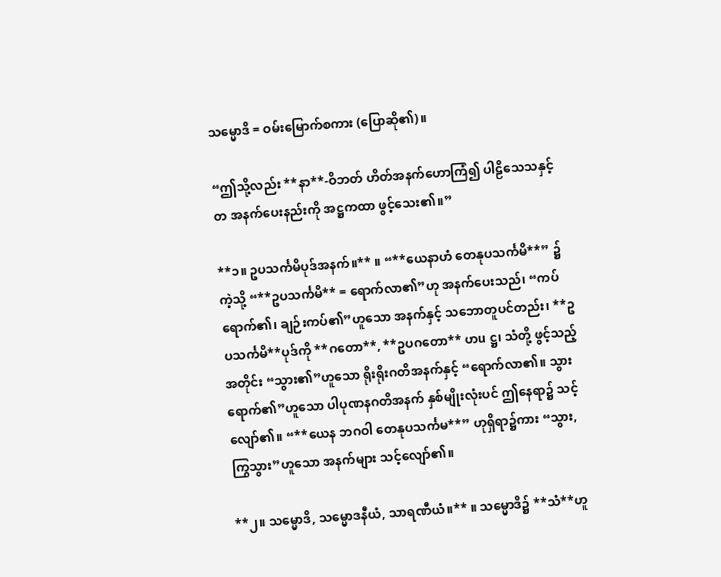သမ္မောဒိ = ဝမ်းမြောက်စကား (ပြောဆို၏)။

“ဤသို့လည်း **နာ**-ဝိဘတ် ဟိတ်အနက်ဟောကြံ၍ ပါဠိသေသနှင့်တ အနက်ပေးနည်းကို အဋ္ဌကထာ ဖွင့်သေး၏။”

**၁။ ဥပသင်္ကမိပုဒ်အနက်။** ။ “**ယေနာဟံ တေနုပသင်္ကမိ**” ၌ကဲ့သို့ “**ဥပသင်္ကမိ** = ရောက်လာ၏”ဟု အနက်ပေးသည်၊ “ကပ်ရောက်၏၊ ချဉ်းကပ်၏”ဟူသော အနက်နှင့် သဘောတူပင်တည်း၊ **ဥပသင်္ကမိ**ပုဒ်ကို **ဂတော**, **ဥပဂတော** ဟu ဋ္ဌ၊ သံတို့ ဖွင့်သည့်အတိုင်း “သွား၏”ဟူသော ရိုးရိုးဂတိအနက်နှင့် “ရောက်လာ၏။ သွားရောက်၏”ဟူသော ပါပုဏနဂတိအနက် နှစ်မျိုးလုံးပင် ဤနေရာ၌ သင့်လျော်၏။ “**ယေန ဘဂဝါ တေနုပသင်္ကမ**” ဟုရှိရာ၌ကား “သွား, ကြွသွား”ဟူသော အနက်များ သင့်လျော်၏။

**၂။ သမ္မောဒိ, သမ္မောဒနီယံ, သာရဏီယံ။** ။ သမ္မောဒိ၌ **သံ**ဟူ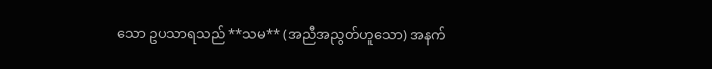သော ဥပသာရသည် **သမ** (အညီအညွတ်ဟူသော) အနက်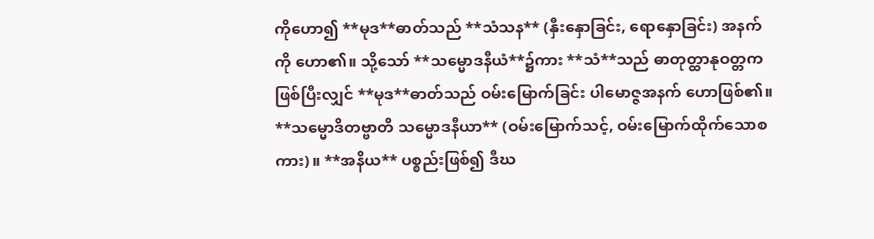ကိုဟော၍ **မုဒ**ဓာတ်သည် **သံသန** (နှီးနှောခြင်း, ရောနှောခြင်း) အနက်ကို ဟော၏။ သို့သော် **သမ္မောဒနီယံ**၌ကား **သံ**သည် ဓာတုတ္ထာနုဝတ္တက ဖြစ်ပြီးလျှင် **မုဒ**ဓာတ်သည် ဝမ်းမြောက်ခြင်း ပါမောဇ္ဇအနက် ဟောဖြစ်၏။ **သမ္မောဒိတဗ္ဗာတိ သမ္မောဒနီယာ** (ဝမ်းမြောက်သင့်, ဝမ်းမြောက်ထိုက်သောစကား)။ **အနိယ** ပစ္စည်းဖြစ်၍ ဒီဃ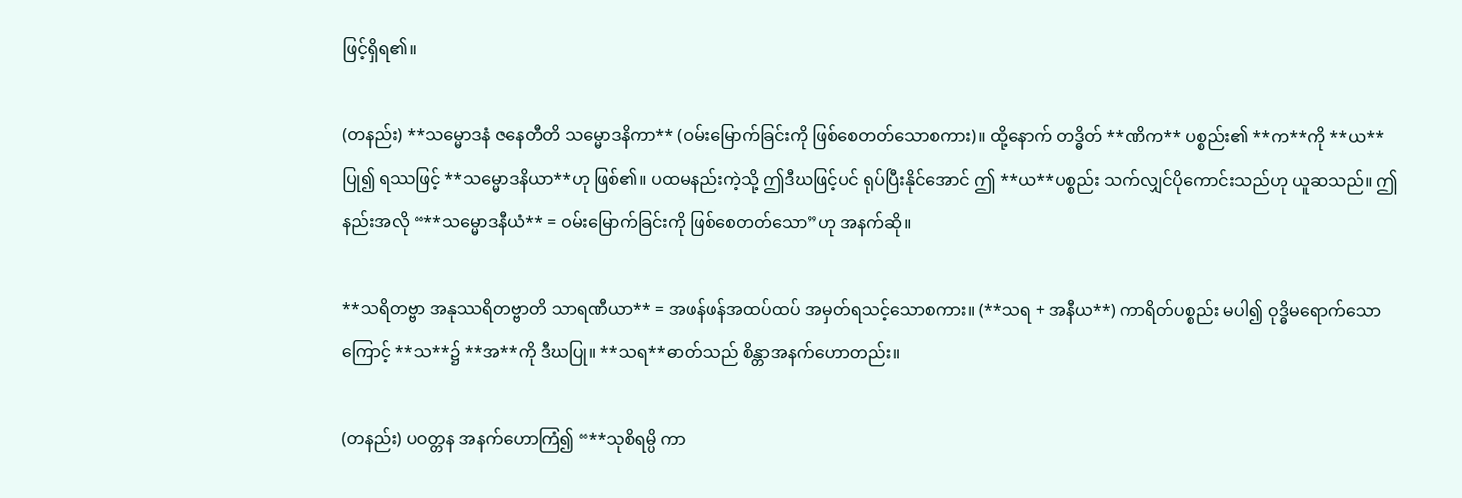ဖြင့်ရှိရ၏။

(တနည်း) **သမ္မောဒနံ ဇနေတီတိ သမ္မောဒနိကာ** (ဝမ်းမြောက်ခြင်းကို ဖြစ်စေတတ်သောစကား)။ ထို့နောက် တဒ္ဓိတ် **ဏိက** ပစ္စည်း၏ **က**ကို **ယ**ပြု၍ ရဿဖြင့် **သမ္မောဒနိယာ**ဟု ဖြစ်၏။ ပထမနည်းကဲ့သို့ ဤဒီဃဖြင့်ပင် ရုပ်ပြီးနိုင်အောင် ဤ **ယ**ပစ္စည်း သက်လျှင်ပိုကောင်းသည်ဟု ယူဆသည်။ ဤနည်းအလို “**သမ္မောဒနီယံ** = ဝမ်းမြောက်ခြင်းကို ဖြစ်စေတတ်သော”ဟု အနက်ဆို။

**သရိတဗ္ဗာ အနုဿရိတဗ္ဗာတိ သာရဏီယာ** = အဖန်ဖန်အထပ်ထပ် အမှတ်ရသင့်သောစကား။ (**သရ + အနီယ**) ကာရိတ်ပစ္စည်း မပါ၍ ဝုဒ္ဓိမရောက်သောကြောင့် **သ**၌ **အ**ကို ဒီဃပြု။ **သရ**ဓာတ်သည် စိန္တာအနက်ဟောတည်း။

(တနည်း) ပဝတ္တန အနက်ဟောကြံ၍ “**သုစိရမ္ပိ ကာ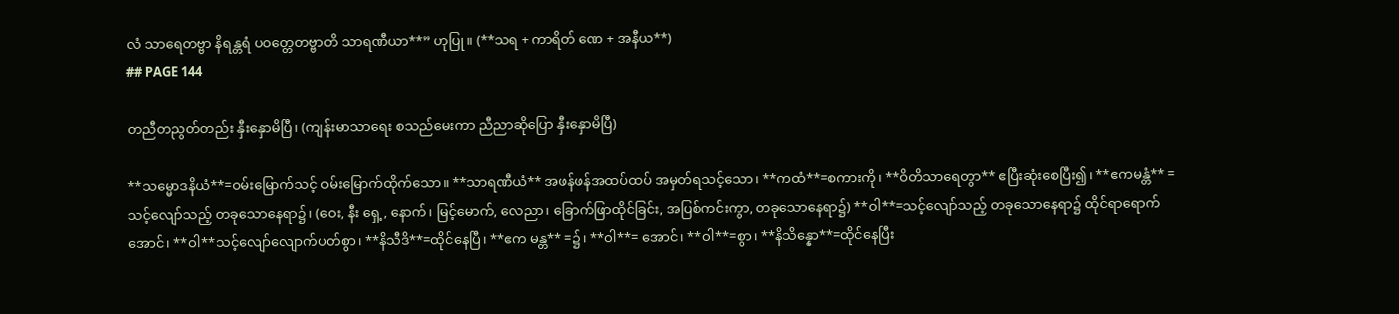လံ သာရေတဗ္ဗာ နိရန္တရံ ပဝတ္တေတဗ္ဗာတိ သာရဏီယာ**” ဟုပြု။ (**သရ + ကာရိတ် ဏေ + အနီယ**)
## PAGE 144

တညီတညွတ်တည်း နှီးနှောမိပြီ၊ (ကျန်းမာသာရေး စသည်မေးကာ ညီညာဆိုပြော နှီးနှောမိပြီ)

**သမ္မောဒနိယံ**=ဝမ်းမြောက်သင့် ဝမ်းမြောက်ထိုက်သော။ **သာရဏီယံ** အဖန်ဖန်အထပ်ထပ် အမှတ်ရသင့်သော၊ **ကထံ**=စကားကို၊ **ဝိတိသာရေတွာ** ဧပြီးဆုံးစေပြီး၍၊ **ဧကမန္တံ** =သင့်လျော်သည့် တခုသောနေရာ၌၊ (ဝေး, နီး ရှေ့, နောက်၊ မြင့်မောက်, လေညာ၊ ခြောက်ဖြာထိုင်ခြင်း, အပြစ်ကင်းကွာ, တခုသောနေရာ၌) **ဝါ**=သင့်လျော်သည့် တခုသောနေရာ၌ ထိုင်ရာရောက် အောင်၊ **ဝါ**သင့်လျော်လျောက်ပတ်စွာ၊ **နိသီဒိ**=ထိုင်နေပြီ၊ **ဧက မန္တ** =၌၊ **ဝါ**= အောင်၊ **ဝါ**=စွာ၊ **နိသိန္နော**=ထိုင်နေပြီး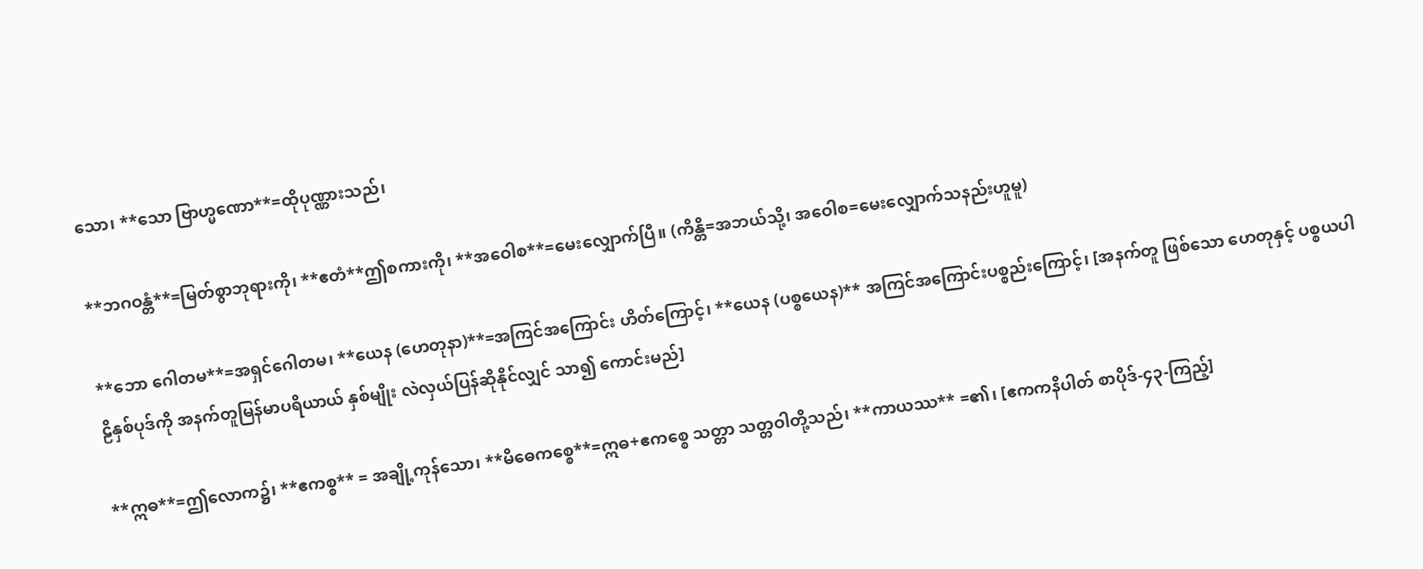သော၊ **သော ဗြာဟ္မဏော**=ထိုပုဏ္ဏားသည်၊

**ဘဂဝန္တံ**=မြတ်စွာဘုရားကို၊ **ဧတံ**ဤစကားကို၊ **အဝေါစ**=မေးလျှောက်ပြီ။ (ကိန္တိ=အဘယ်သို့၊ အဝေါစ=မေးလျှောက်သနည်းဟူမူ)

**ဘော ဂေါတမ**=အရှင်ဂေါတမ၊ **ယေန (ဟေတုနာ)**=အကြင်အကြောင်း ဟိတ်ကြောင့်၊ **ယေန (ပစ္စယေန)** အကြင်အကြောင်းပစ္စည်းကြောင့်၊ [အနက်တူ ဖြစ်သော ဟေတုနှင့် ပစ္စယပါဠိနှစ်ပုဒ်ကို အနက်တူမြန်မာပရိယာယ် နှစ်မျိုး လဲလှယ်ပြန်ဆိုနိုင်လျှင် သာ၍ ကောင်းမည်]

**ဣဓ**=ဤလောက၌၊ **ဧကစ္စ** = အချို့ကုန်သော၊ **မိဓေကစ္စေ**=ဣဓ+ဧကစ္စေ သတ္တာ သတ္တဝါတို့သည်၊ **ကာယဿ** =၏၊ [ဧကကနိပါတ် စာပိုဒ်-၄၃-ကြည့်]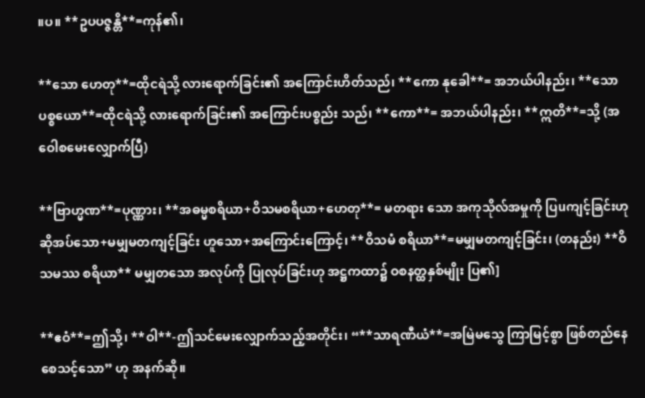။ပ။ **ဥပပဇ္ဇန္တိ**=ကုန်၏၊

**သော ဟေတု**=ထိုငရဲသို့ လားရောက်ခြင်း၏ အကြောင်းဟိတ်သည်၊ **ကော နုခေါ**= အဘယ်ပါနည်း၊ **သော ပစ္စယော**=ထိုငရဲသို့ လားရောက်ခြင်း၏ အကြောင်းပစ္စည်း သည်၊ **ကော**= အဘယ်ပါနည်း၊ **ဣတိ**=သို့ (အဝေါစမေးလျှောက်ပြီ)

**ဗြာဟ္မဏ**=ပုဏ္ဏား၊ **အဓမ္မစရိယာ+ဝိသမစရိယာ+ဟေတု**= မတရား သော အကုသိုလ်အမှုကို ပြuကျင့်ခြင်းဟု ဆိုအပ်သော+မမျှမတကျင့်ခြင်း ဟူသော+အကြောင်းကြောင့်၊ **ဝိသမံ စရိယာ**=မမျှမတကျင့်ခြင်း၊ (တနည်း) **ဝိသမဿ စရိယာ** မမျှတသော အလုပ်ကို ပြုလုပ်ခြင်းဟု အဋ္ဌကထာ၌ ဝစနတ္ထနှစ်မျိုး ပြ၏]

**ဧဝံ**=ဤသို့၊ **ဝါ**-ဤသင်မေးလျှောက်သည့်အတိုင်း၊ “**သာရဏီယံ**=အမြဲမသွေ ကြာမြင့်စွာ ဖြစ်တည်နေစေသင့်သော” ဟု အနက်ဆို။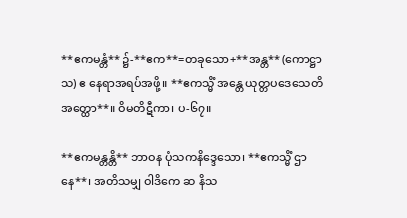**ဧကမန္တံ** ၌-**ဧက**=တခုသော+**အန္တ** (ကောဋ္ဌာသ) ဧ နေရာအရပ်အဖို့။ **ဧကသ္မိံ အန္တေ ယုတ္တပဒေသေတိ အတ္ထော**။ ဝိမတိဋီကာ၊ ပ-၆၇။

**ဧကမန္တန္တိ** ဘာဝန ပုံသကနိဒ္ဒေသော၊ **ဧကသ္မိံ ဌာနေ**၊ အတိသမျှ ဝါဒိကေ ဆ နိသ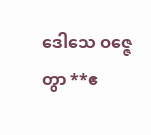ဒေါသေ ဝဇ္ဇေတွာ **ဧ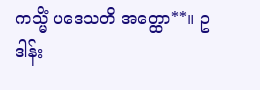ကသ္မိံ ပဒေသတိ အတ္ထော**။ ဥဒါန်း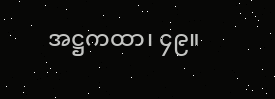အဋ္ဌကထာ၊ ၄၉။